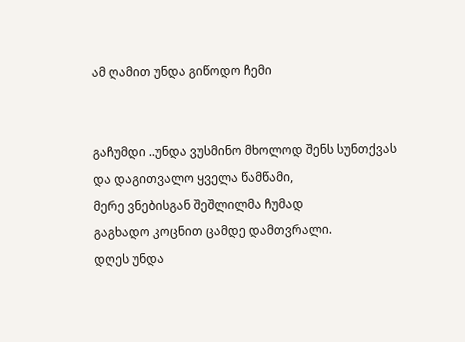ამ ღამით უნდა გიწოდო ჩემი


გაჩუმდი ..უნდა ვუსმინო მხოლოდ შენს სუნთქვას
და დაგითვალო ყველა წამწამი,
მერე ვნებისგან შეშლილმა ჩუმად
გაგხადო კოცნით ცამდე დამთვრალი.
დღეს უნდა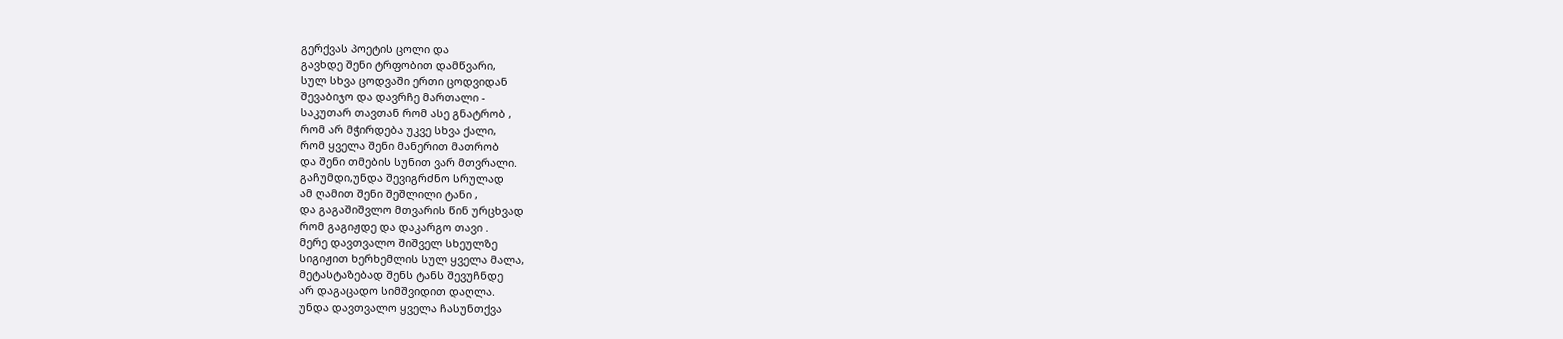გერქვას პოეტის ცოლი და
გავხდე შენი ტრფობით დამწვარი,
სულ სხვა ცოდვაში ერთი ცოდვიდან
შევაბიჯო და დავრჩე მართალი -
საკუთარ თავთან რომ ასე გნატრობ ,
რომ არ მჭირდება უკვე სხვა ქალი,
რომ ყველა შენი მანერით მათრობ
და შენი თმების სუნით ვარ მთვრალი.
გაჩუმდი,უნდა შევიგრძნო სრულად
ამ ღამით შენი შეშლილი ტანი ,
და გაგაშიშვლო მთვარის წინ ურცხვად
რომ გაგიჟდე და დაკარგო თავი .
მერე დავთვალო შიშველ სხეულზე
სიგიჟით ხერხემლის სულ ყველა მალა,
მეტასტაზებად შენს ტანს შევუჩნდე
არ დაგაცადო სიმშვიდით დაღლა.
უნდა დავთვალო ყველა ჩასუნთქვა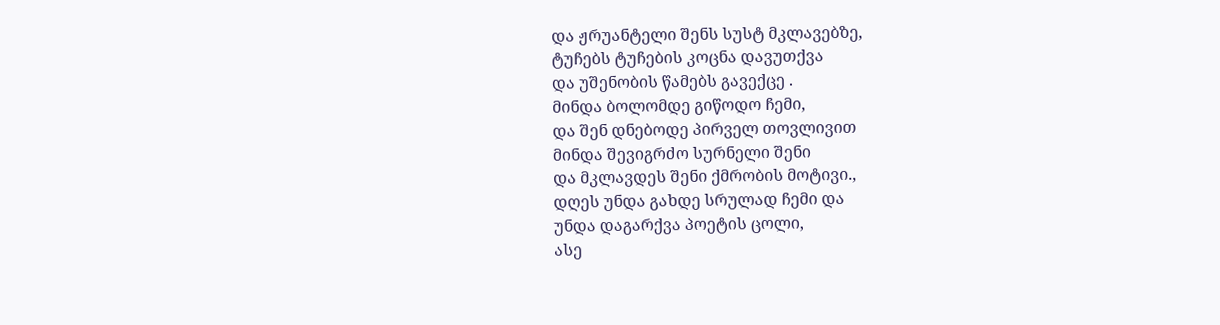და ჟრუანტელი შენს სუსტ მკლავებზე,
ტუჩებს ტუჩების კოცნა დავუთქვა
და უშენობის წამებს გავექცე .
მინდა ბოლომდე გიწოდო ჩემი,
და შენ დნებოდე პირველ თოვლივით
მინდა შევიგრძო სურნელი შენი
და მკლავდეს შენი ქმრობის მოტივი.,
დღეს უნდა გახდე სრულად ჩემი და
უნდა დაგარქვა პოეტის ცოლი,
ასე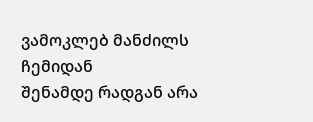ვამოკლებ მანძილს ჩემიდან
შენამდე რადგან არა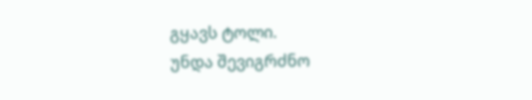გყავს ტოლი.
უნდა შევიგრძნო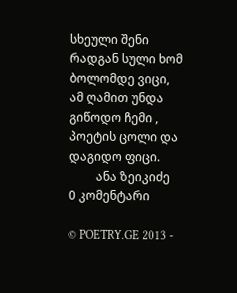სხეული შენი
რადგან სული ხომ ბოლომდე ვიცი,
ამ ღამით უნდა გიწოდო ჩემი ,
პოეტის ცოლი და დაგიდო ფიცი.
         ანა ზეიკიძე
0 კომენტარი

© POETRY.GE 2013 -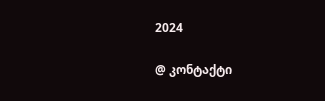2024

@ კონტაქტი